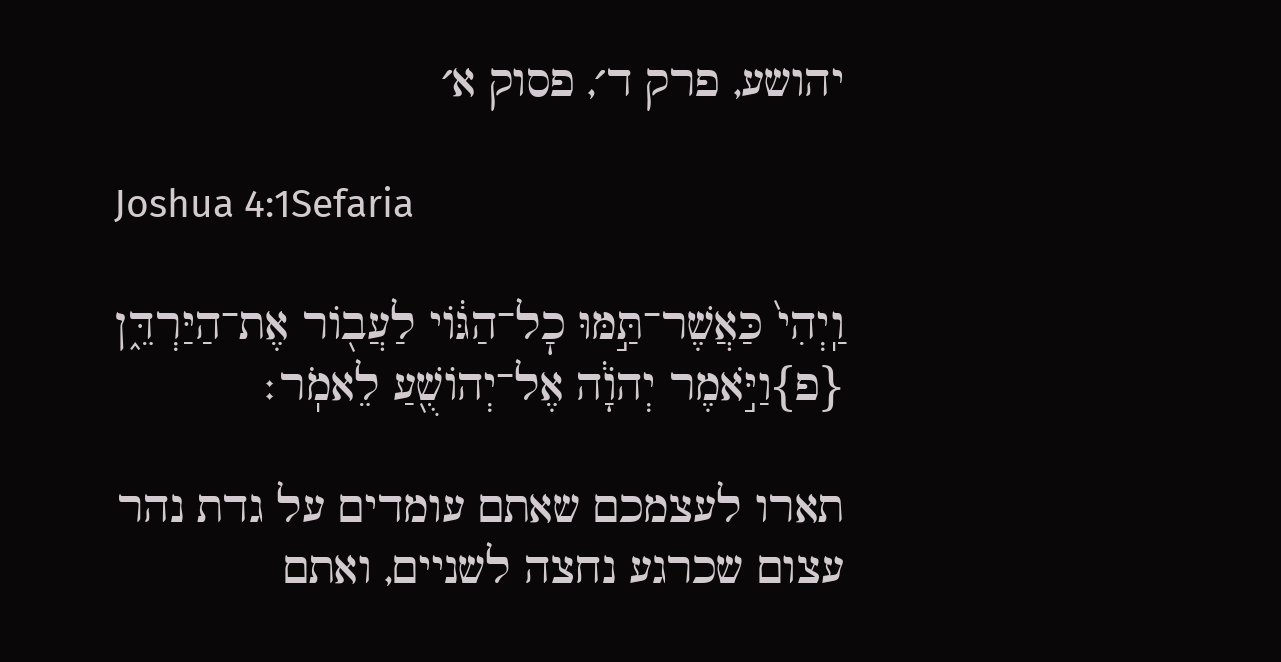יהושע, פרק ד׳, פסוק א׳

Joshua 4:1Sefaria

וַֽיְהִי֙ כַּאֲשֶׁר־תַּ֣מּוּ כׇל־הַגּ֔וֹי לַעֲב֖וֹר אֶת־הַיַּרְדֵּ֑ן {פ}וַיֹּ֣אמֶר יְהֹוָ֔ה אֶל־יְהוֹשֻׁ֖עַ לֵאמֹֽר׃

תארו לעצמכם שאתם עומדים על גדת נהר עצום שכרגע נחצה לשניים, ואתם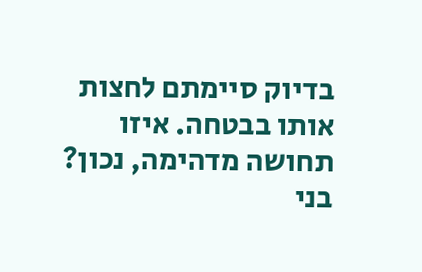בדיוק סיימתם לחצות אותו בבטחה. איזו תחושה מדהימה, נכון? בני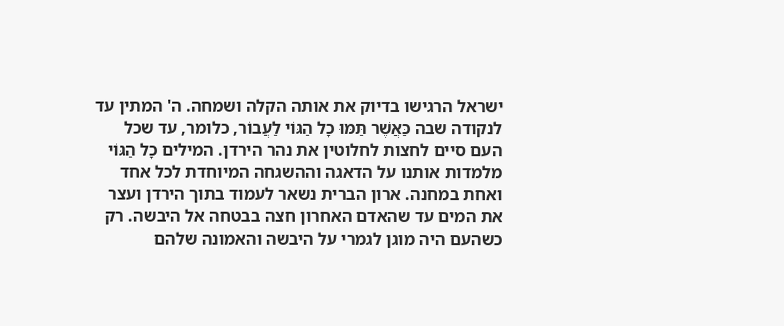ישראל הרגישו בדיוק את אותה הקלה ושמחה. ה' המתין עד לנקודה שבה כַּאֲשֶׁר תַּמּוּ כָל הַגּוֹי לַעֲבוֹר, כלומר, עד שכל העם סיים לחצות לחלוטין את נהר הירדן. המילים כָל הַגּוֹי מלמדות אותנו על הדאגה וההשגחה המיוחדת לכל אחד ואחת במחנה. ארון הברית נשאר לעמוד בתוך הירדן ועצר את המים עד שהאדם האחרון חצה בבטחה אל היבשה. רק כשהעם היה מוגן לגמרי על היבשה והאמונה שלהם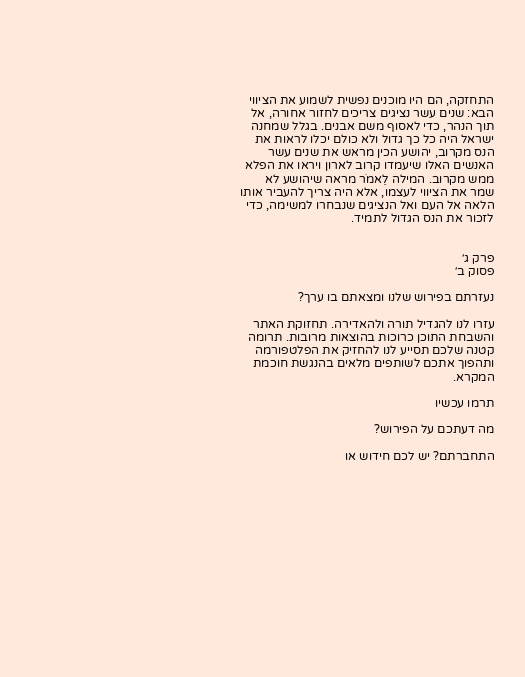התחזקה, הם היו מוכנים נפשית לשמוע את הציווי הבא: שנים עשר נציגים צריכים לחזור אחורה, אל תוך הנהר, כדי לאסוף משם אבנים. בגלל שמחנה ישראל היה כל כך גדול ולא כולם יכלו לראות את הנס מקרוב, יהושע הכין מראש את שנים עשר האנשים האלו שיעמדו קרוב לארון ויראו את הפלא ממש מקרוב. המילה לֵאמֹר מראה שיהושע לא שמר את הציווי לעצמו, אלא היה צריך להעביר אותו הלאה אל העם ואל הנציגים שנבחרו למשימה, כדי לזכור את הנס הגדול לתמיד.


פרק ג׳
פסוק ב׳

נעזרתם בפירוש שלנו ומצאתם בו ערך?

עזרו לנו להגדיל תורה ולהאדירה. תחזוקת האתר והשבחת התוכן כרוכות בהוצאות מרובות. תרומה קטנה שלכם תסייע לנו להחזיק את הפלטפורמה ותהפוך אתכם לשותפים מלאים בהנגשת חוכמת המקרא.

תרמו עכשיו

מה דעתכם על הפירוש?

התחברתם? יש לכם חידוש או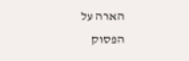הארה על הפסוק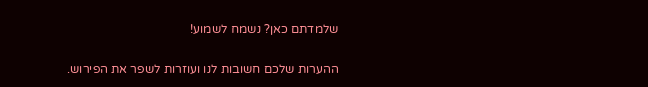שלמדתם כאן? נשמח לשמוע!

ההערות שלכם חשובות לנו ועוזרות לשפר את הפירוש.